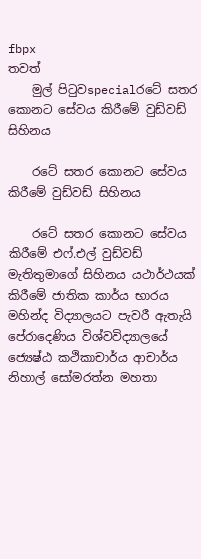fbpx
තවත්
    මුල් පිටුවspecialරටේ සතර කොනට සේවය කිරීමේ වුඩ්වඩ් සිහිනය

    රටේ සතර කොනට සේවය කිරීමේ වුඩ්වඩ් සිහිනය

    රටේ සතර කොනට සේවය කිරීමේ එෆ්.එල් වුඩ්වඩ් මැතිතුමාගේ සිහිනය යථාර්ථයක් කිරීමේ ජාතික කාර්ය භාරය මහින්ද විද්‍යාලයට පැවරී ඇතැයි පේරාදෙණිය විශ්වවිද්‍යාලයේ ජ්‍යෙෂ්ඨ කථිකාචාර්ය ආචාර්ය නිහාල් සෝමරත්න මහතා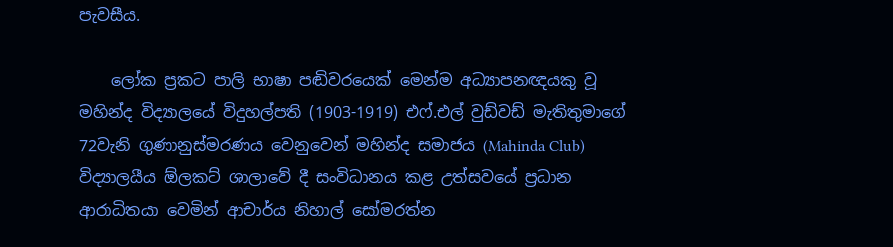පැවසීය.

    ලෝක ප්‍රකට පාලි භාෂා පඬිවරයෙක් මෙන්ම අධ්‍යාපනඥයකු වූ මහින්ද විද්‍යාලයේ විදුහල්පති (1903-1919) එෆ්.එල් වුඩ්වඩ් මැතිතුමාගේ 72වැනි ගුණානුස්මරණය වෙනුවෙන් මහින්ද සමාජය (Mahinda Club) විද්‍යාලයීය ඕලකට් ශාලාවේ දී සංවිධානය කළ උත්සවයේ ප්‍රධාන ආරාධිතයා වෙමින් ආචාර්ය නිහාල් සෝමරත්න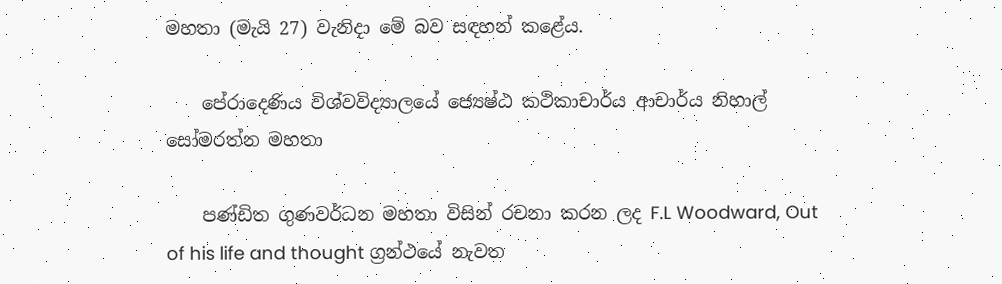මහතා (මැයි 27) වැනිදා මේ බව සඳහන් කළේය.

    පේරාදෙණිය විශ්වවිද්‍යාලයේ ජ්‍යෙෂ්ඨ කථිකාචාර්ය ආචාර්ය නිහාල් සෝමරත්න මහතා

    පණ්ඩිත ගුණවර්ධන මහතා විසින් රචනා කරන ලද F.L Woodward, Out of his life and thought ග්‍රන්ථයේ නැවත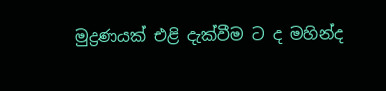මුද්‍රණයක් එළි දැක්වීම ට ද මහින්ද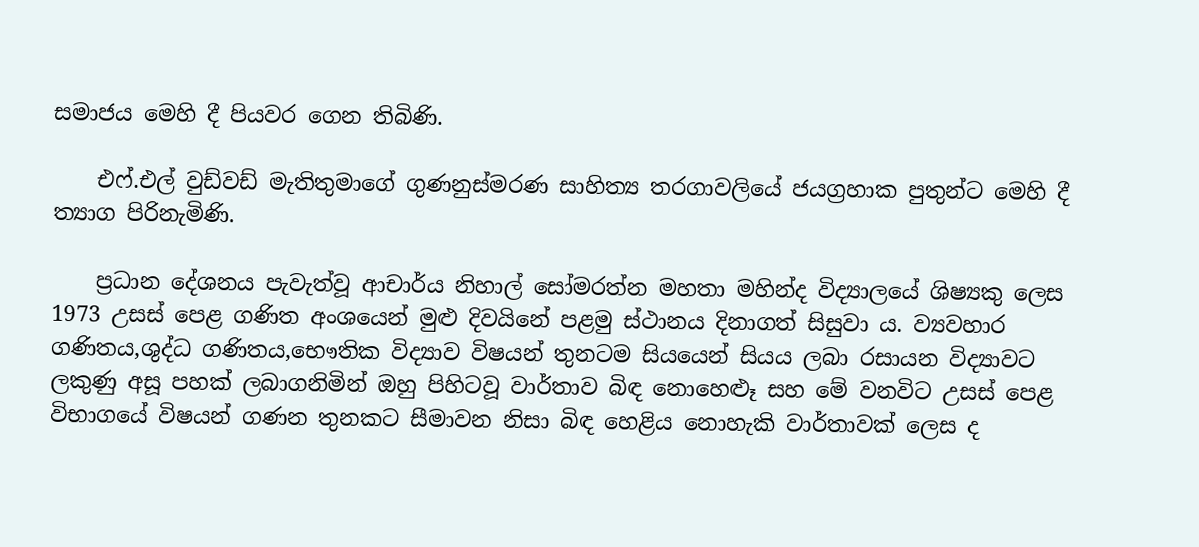සමාජය මෙහි දී පියවර ගෙන තිබිණි.

    එෆ්.එල් වුඩ්වඩ් මැතිතුමාගේ ගුණනුස්මරණ සාහිත්‍ය තරගාවලියේ ජයග්‍රහාක පුතුන්ට මෙහි දී ත්‍යාග පිරිනැමිණි.

    ප්‍රධාන දේශනය පැවැත්වූ ආචාර්ය නිහාල් සෝමරත්න මහතා මහින්ද විද්‍යාලයේ ශිෂ්‍යකු ලෙස 1973 උසස් පෙළ ගණිත අංශයෙන් මුළු දිවයිනේ පළමු ස්ථානය දිනාගත් සිසුවා ය. ව්‍යවහාර ගණිතය,ශුද්ධ ගණිතය,භෞතික විද්‍යාව විෂයන් තුනටම සියයෙන් සියය ලබා රසායන විද්‍යාවට ලකුණු අසූ පහක් ලබාගනිමින් ඔහු පිහිටවූ වාර්තාව බිඳ නොහෙළූ සහ මේ වනවිට උසස් පෙළ විභාගයේ විෂයන් ගණන තුනකට සීමාවන නිසා බිඳ හෙළිය නොහැකි වාර්තාවක් ලෙස ද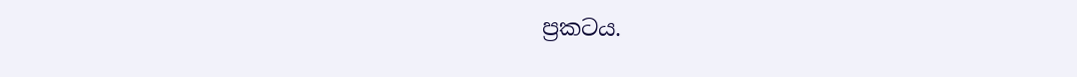ප්‍රකටය.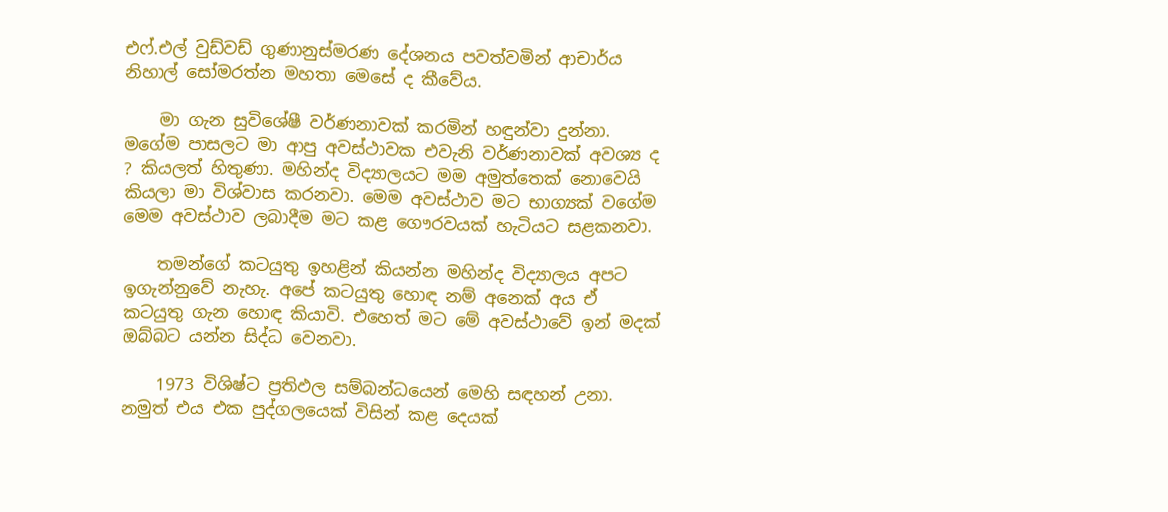එෆ්.එල් වුඩ්වඩ් ගුණානුස්මරණ දේශනය පවත්වමින් ආචාර්ය නිහාල් සෝමරත්න මහතා මෙසේ ද කීවේය.

    මා ගැන සුවිශේෂී වර්ණනාවක් කරමින් හඳුන්වා දුන්නා. මගේම පාසලට මා ආපු අවස්ථාවක එවැනි වර්ණනාවක් අවශ්‍ය ද ? කියලත් හිතුණා. මහින්ද විද්‍යාලයට මම අමුත්තෙක් නොවෙයි කියලා මා විශ්වාස කරනවා. මෙම අවස්ථාව මට භාග්‍යක් වගේම මෙම අවස්ථාව ලබාදීම මට කළ ගෞරවයක් හැටියට සළකනවා.

    තමන්ගේ කටයුතු ඉහළින් කියන්න මහින්ද විද්‍යාලය අපට ඉගැන්නුවේ නැහැ. අපේ කටයුතු හොඳ නම් අනෙක් අය ඒ කටයුතු ගැන හොඳ කියාවි. එහෙත් මට මේ අවස්ථාවේ ඉන් මදක් ඔබ්බට යන්න සිද්ධ වෙනවා.

    1973 විශිෂ්ට ප්‍රතිඵල සම්බන්ධයෙන් මෙහි සඳහන් උනා. නමුත් එය එක පුද්ගලයෙක් විසින් කළ දෙයක්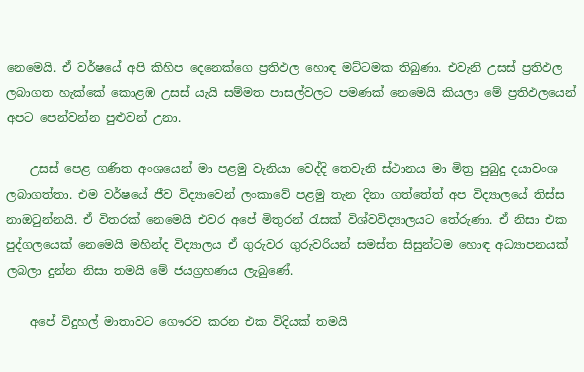නෙමෙයි. ඒ වර්ෂයේ අපි කිහිප දෙනෙක්ගෙ ප්‍රතිඵල හොඳ මට්ටමක තිබුණා. එවැනි උසස් ප්‍රතිඵල ලබාගත හැක්කේ කොළඹ උසස් යැයි සම්මත පාසල්වලට පමණක් නෙමෙයි කියලා මේ ප්‍රතිඵලයෙන් අපට පෙන්වන්න පුළුවන් උනා.

    උසස් පෙළ ගණිත අංශයෙන් මා පළමු වැනියා වෙද්දි තෙවැනි ස්ථානය මා මිත්‍ර පුබුදු දයාවංශ ලබාගත්තා. එම වර්ෂයේ ජීව විද්‍යාවෙන් ලංකාවේ පළමු තැන දිනා ගත්තේත් අප විද්‍යාලයේ තිස්ස නාඔටුන්නයි. ඒ විතරක් නෙමෙයි එවර අපේ මිතුරන් රැසක් විශ්වවිද්‍යාලයට තේරුණා. ඒ නිසා එක පුද්ගලයෙක් නෙමෙයි මහින්ද විද්‍යාලය ඒ ගුරුවර ගුරුවරියන් සමස්ත සිසුන්ටම හොඳ අධ්‍යාපනයක් ලබලා දුන්න නිසා තමයි මේ ජයග්‍රහණය ලැබුණේ.

    අපේ විදුහල් මාතාවට ගෞරව කරන එක විදියක් තමයි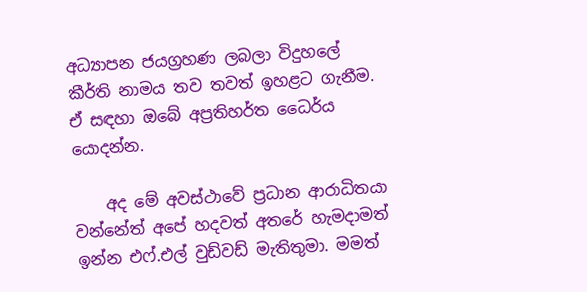අධ්‍යාපන ජයග්‍රහණ ලබලා විදුහලේ කීර්ති නාමය තව තවත් ඉහළට ගැනීම. ඒ සඳහා ඔබේ අප්‍රතිහර්ත ධෛර්ය යොදන්න.

    අද මේ අවස්ථාවේ ප්‍රධාන ආරාධිතයා වන්නේත් අපේ හදවත් අතරේ හැමදාමත් ඉන්න එෆ්.එල් වුඩ්වඩ් මැතිතුමා. මමත්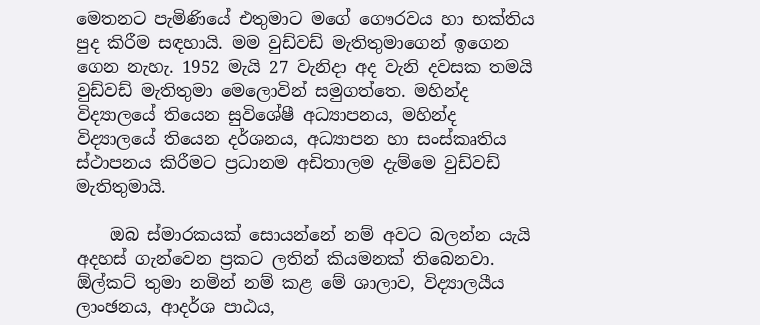මෙතනට පැමිණියේ එතුමාට මගේ ගෞරවය හා භක්තිය පුද කිරීම සඳහායි. මම වුඩ්වඩ් මැතිතුමාගෙන් ඉගෙන ගෙන නැහැ. 1952 මැයි 27 වැනිදා අද වැනි දවසක තමයි වුඩ්වඩ් මැතිතුමා මෙලොවින් සමුගත්තෙ. මහින්ද විද්‍යාලයේ තියෙන සුවිශේෂී අධ්‍යාපනය, මහින්ද විද්‍යාලයේ තියෙන දර්ශනය, අධ්‍යාපන හා සංස්කෘතිය ස්ථාපනය කිරීමට ප්‍රධානම අඩිතාලම දැම්මෙ වුඩ්වඩ් මැතිතුමායි.

    ඔබ ස්මාරකයක් සොයන්නේ නම් අවට බලන්න යැයි අදහස් ගැන්වෙන ප්‍රකට ලතින් කියමනක් තිබෙනවා. ඕල්කට් තුමා නමින් නම් කළ මේ ශාලාව, විද්‍යාලයීය ලාංඡනය, ආදර්ශ පාඨය,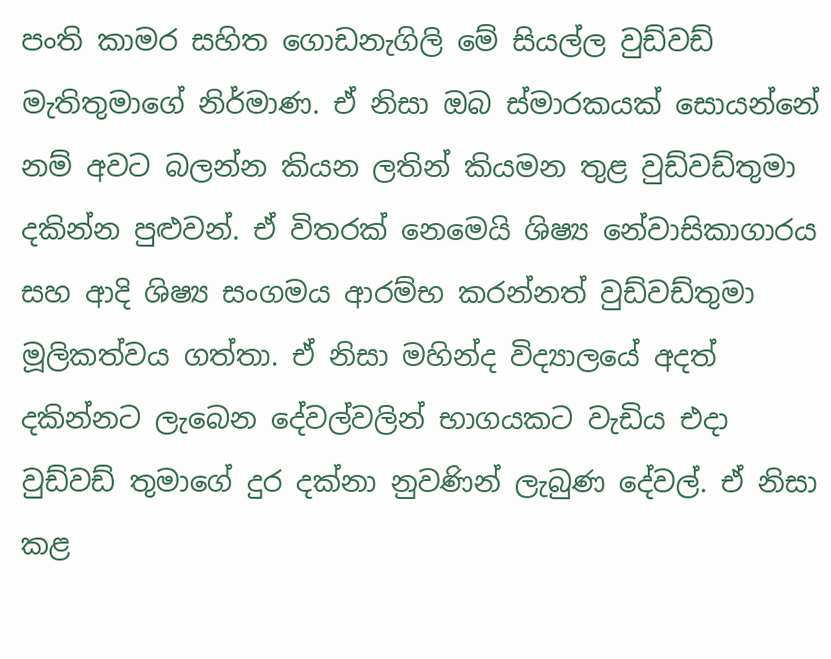පංති කාමර සහිත ගොඩනැගිලි මේ සියල්ල වුඩ්වඩ් මැතිතුමාගේ නිර්මාණ. ඒ නිසා ඔබ ස්මාරකයක් සොයන්නේ නම් අවට බලන්න කියන ලතින් කියමන තුළ වුඩ්වඩ්තුමා දකින්න පුළුවන්. ඒ විතරක් නෙමෙයි ශිෂ්‍ය නේවාසිකාගාරය සහ ආදි ශිෂ්‍ය සංගමය ආරම්භ කරන්නත් වුඩ්වඩ්තුමා මූලිකත්වය ගත්තා. ඒ නිසා මහින්ද විද්‍යාලයේ අදත් දකින්නට ලැබෙන දේවල්වලින් භාගයකට වැඩිය එදා වුඩ්වඩ් තුමාගේ දුර දක්නා නුවණින් ලැබුණ දේවල්. ඒ නිසා කළ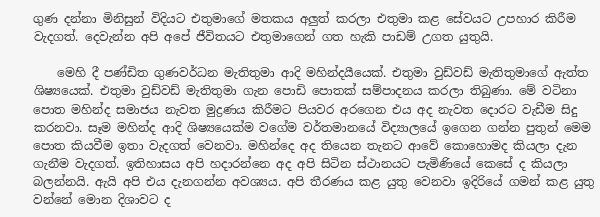ගුණ දන්නා මිනිසුන් විදියට එතුමාගේ මතකය අලුත් කරලා එතුමා කළ සේවයට උපහාර කිරීම වැදගත්. දෙවැන්න අපි අපේ ජීවිතයට එතුමාගෙන් ගත හැකි පාඩම් උගත යුතුයි.

    මෙහි දී පණ්ඩිත ගුණවර්ධන මැතිතුමා ආදි මහින්දයීයෙක්. එතුමා වුඩ්වඩ් මැතිතුමාගේ ඇත්ත ශිෂ්‍යයෙක්. එතුමා වුඩ්වඩ් මැතිතුමා ගැන පොඩි පොතක් සම්පාදනය කරලා තිබුණා. මේ වටිනා පොත මහින්ද සමාජය නැවත මුද්‍රණය කිරීමට පියවර අරගෙන එය අද නැවත දොරට වැඩීම සිදු කරනවා. සෑම මහින්ද ආදි ශිෂ්‍යයෙක්ම වගේම වර්තමානයේ විද්‍යාලයේ ඉගෙන ගන්න පුතුන් මෙම පොත කියවීම ඉතා වැදගත් වෙනවා. මහින්දෙ අද තියෙන තැනට ආවේ කොහොමද කියලා දැන ගැනීම වැදගත්. ඉතිහාසය අපි හදාරන්නෙ අද අපි සිටින ස්ථානයට පැමිණියේ කෙසේ ද කියලා බලන්නයි. ඇයි අපි එය දැනගන්න අවශ්‍යය. අපි තීරණය කළ යුතු වෙනවා ඉදිරියේ ගමන් කළ යුතු වන්නේ මොන දිශාවට ද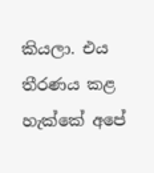කියලා. එය තීරණය කළ හැක්කේ අපේ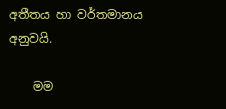අතීතය හා වර්තමානය අනුවයි.

    මම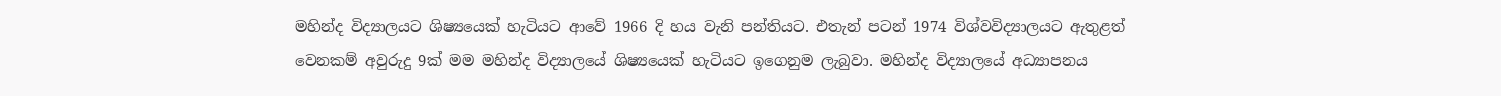මහින්ද විද්‍යාලයට ශිෂ්‍යයෙක් හැටියට ආවේ 1966 දි හය වැනි පන්තියට. එතැන් පටන් 1974 විශ්වවිද්‍යාලයට ඇතුළත් වෙනකම් අවුරුදු 9ක් මම මහින්ද විද්‍යාලයේ ශිෂ්‍යයෙක් හැටියට ඉගෙනුම ලැබුවා. මහින්ද විද්‍යාලයේ අධ්‍යාපනය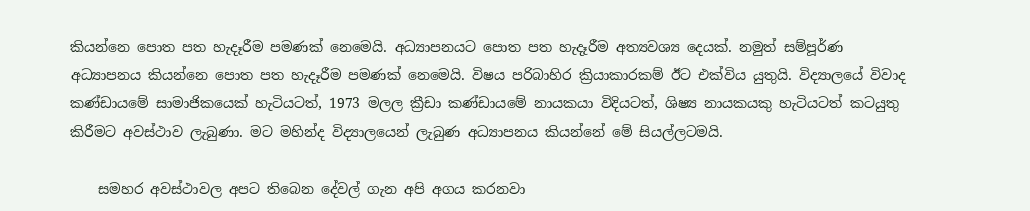කියන්නෙ පොත පත හැදෑරීම පමණක් නෙමෙයි. අධ්‍යාපනයට පොත පත හැදෑරීම අත්‍යවශ්‍ය දෙයක්. නමුත් සම්පූර්ණ අධ්‍යාපනය කියන්නෙ පොත පත හැදෑරීම පමණක් නෙමෙයි. විෂය පරිබාහිර ක්‍රියාකාරකම් ඊට එක්විය යුතුයි. විද්‍යාලයේ විවාද කණ්ඩායමේ සාමාජිකයෙක් හැටියටත්, 1973 මලල ක්‍රීඩා කණ්ඩායමේ නායකයා විදියටත්, ශිෂ්‍ය නායකයකු හැටියටත් කටයුතු කිරීමට අවස්ථාව ලැබුණා. මට මහින්ද විද්‍යාලයෙන් ලැබුණ අධ්‍යාපනය කියන්නේ මේ සියල්ලටමයි.

    සමහර අවස්ථාවල අපට තිබෙන දේවල් ගැන අපි අගය කරනවා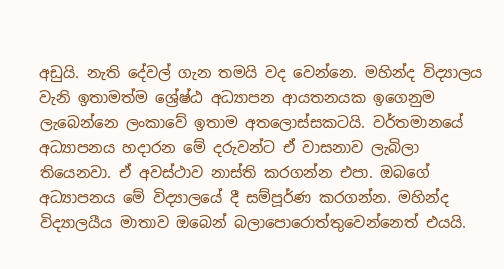අඩුයි. නැති දේවල් ගැන තමයි වද වෙන්නෙ. මහින්ද විද්‍යාලය වැනි ඉතාමත්ම ශ්‍රේෂ්ඨ අධ්‍යාපන ආයතනයක ඉගෙනුම ලැබෙන්නෙ ලංකාවේ ඉතාම අතලොස්සකටයි. වර්තමානයේ අධ්‍යාපනය හදාරන මේ දරුවන්ට ඒ වාසනාව ලැබිලා තියෙනවා. ඒ අවස්ථාව නාස්ති කරගන්න එපා. ඔබගේ අධ්‍යාපනය මේ විද්‍යාලයේ දී සම්පූර්ණ කරගන්න. මහින්ද විද්‍යාලයීය මාතාව ඔබෙන් බලාපොරොත්තුවෙන්නෙත් එයයි.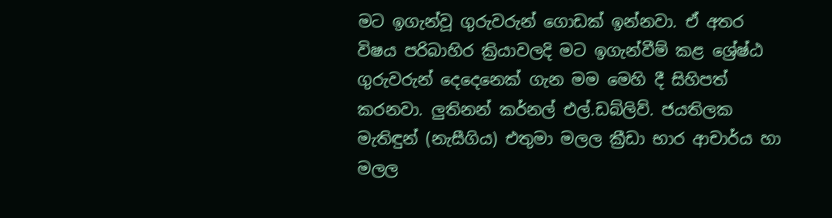මට ඉගැන්වූ ගුරුවරුන් ගොඩක් ඉන්නවා. ඒ අතර විෂය පරිබාහිර ක්‍රියාවලදි මට ඉගැන්වීම් කළ ශ්‍රේෂ්ඨ ගුරුවරුන් දෙදෙනෙක් ගැන මම මෙහි දී සිහිපත් කරනවා. ලුතිනන් කර්නල් එල්.ඩබ්ලිව්. ජයතිලක මැතිඳුන් (නැසීගිය) එතුමා මලල ක්‍රීඩා භාර ආචාර්ය හා මලල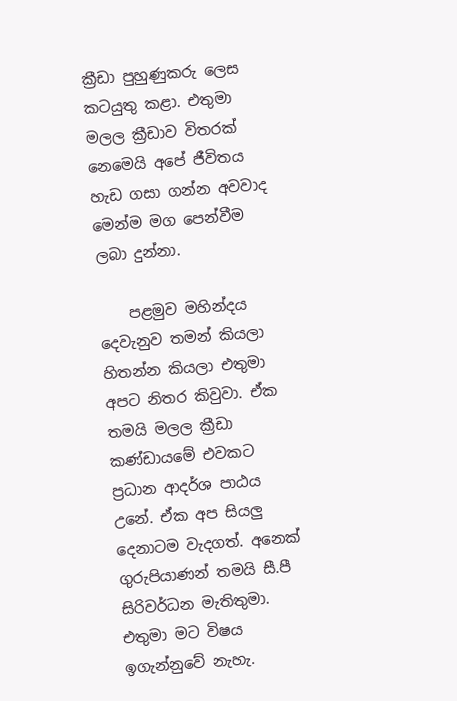ක්‍රීඩා පුහුණුකරු ලෙස කටයුතු කළා. එතුමා මලල ක්‍රීඩාව විතරක් නෙමෙයි අපේ ජීවිතය හැඩ ගසා ගන්න අවවාද මෙන්ම මග පෙන්වීම ලබා දුන්නා.

    පළමුව මහින්දය දෙවැනුව තමන් කියලා හිතන්න කියලා එතුමා අපට නිතර කිවුවා. ඒක තමයි මලල ක්‍රීඩා කණ්ඩායමේ එවකට ප්‍රධාන ආදර්ශ පාඨය උනේ. ඒක අප සියලු දෙනාටම වැදගත්. අනෙක් ගුරුපියාණන් තමයි සී.පී සිරිවර්ධන මැතිතුමා. එතුමා මට විෂය ඉගැන්නුවේ නැහැ.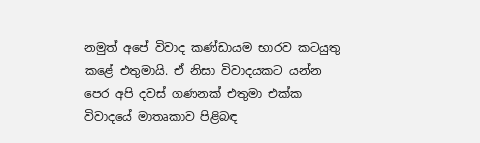නමුත් අපේ විවාද කණ්ඩායම භාරව කටයුතු කළේ එතුමායි. ඒ නිසා විවාදයකට යන්න පෙර අපි දවස් ගණනක් එතුමා එක්ක විවාදයේ මාතෘකාව පිළිබඳ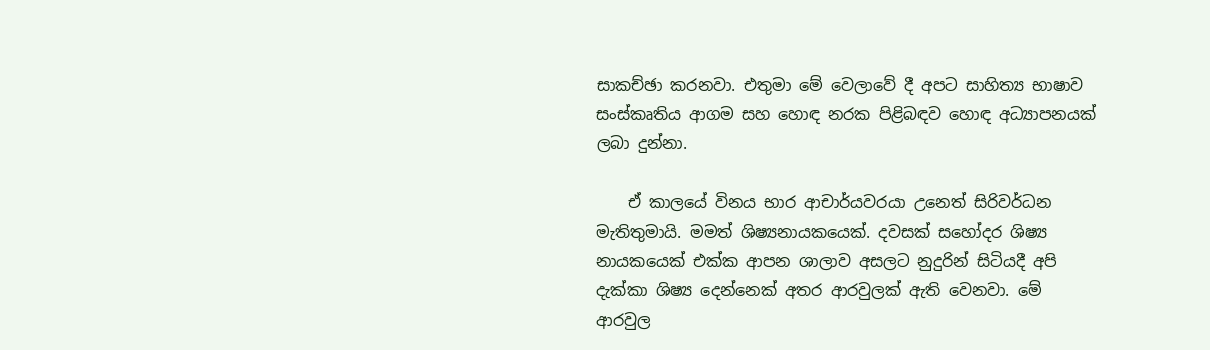සාකච්ඡා කරනවා. එතුමා මේ වෙලාවේ දී අපට සාහිත්‍ය භාෂාව සංස්කෘතිය ආගම සහ හොඳ නරක පිළිබඳව හොඳ අධ්‍යාපනයක් ලබා දුන්නා.

    ඒ කාලයේ විනය භාර ආචාර්යවරයා උනෙත් සිරිවර්ධන මැතිතුමායි. මමත් ශිෂ්‍යනායකයෙක්. දවසක් සහෝදර ශිෂ්‍ය නායකයෙක් එක්ක ආපන ශාලාව අසලට නුදුරින් සිටියදී අපි දැක්කා ශිෂ්‍ය දෙන්නෙක් අතර ආරවුලක් ඇති වෙනවා. මේ ආරවුල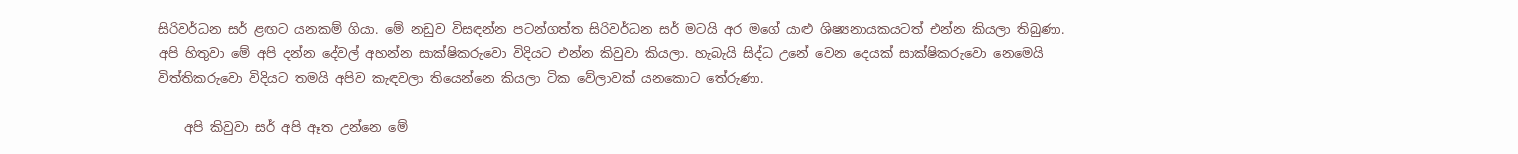සිරිවර්ධන සර් ළඟට යනකම් ගියා. මේ නඩුව විසඳන්න පටන්ගත්ත සිරිවර්ධන සර් මටයි අර මගේ යාළු ශිෂ්‍යනායකයටත් එන්න කියලා තිබුණා. අපි හිතුවා මේ අපි දන්න දේවල් අහන්න සාක්ෂිකරුවො විදියට එන්න කිවුවා කියලා. හැබැයි සිද්ධ උනේ වෙන දෙයක් සාක්ෂිකරුවො නෙමෙයි විත්තිකරුවො විදියට තමයි අපිව කැඳවලා තියෙන්නෙ කියලා ටික වේලාවක් යනකොට තේරුණා.

    අපි කිවුවා සර් අපි ඈත උන්නෙ මේ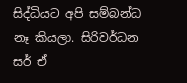සිද්ධියට අපි සම්බන්ධ නෑ කියලා. සිරිවර්ධන සර් ඒ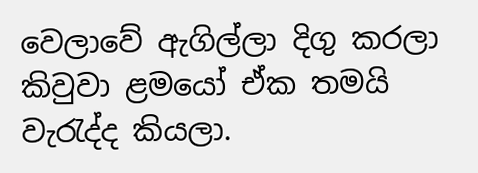වෙලාවේ ඇගිල්ලා දිගු කරලා කිවුවා ළමයෝ ඒක තමයි වැරැද්ද කියලා.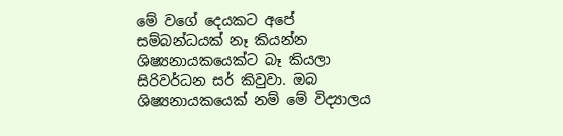මේ වගේ දෙයකට අපේ සම්බන්ධයක් නෑ කියන්න ශිෂ්‍යනායකයෙක්ට බෑ කියලා සිරිවර්ධන සර් කිවුවා. ඔබ ශිෂ්‍යනායකයෙක් නම් මේ විද්‍යාලය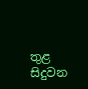තුළ සිදුවන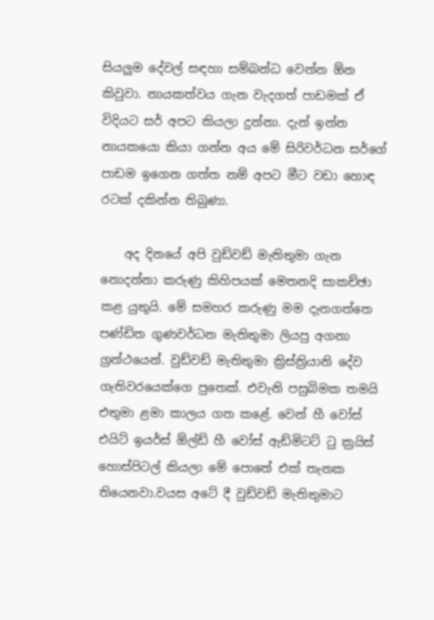සියලුම දේවල් සඳහා සම්බන්ධ වෙන්න ඕන කිවුවා. නායකත්වය ගැන වැදගත් පාඩමක් ඒ විදියට සර් අපට කියලා දුන්නා. දැන් ඉන්න නායකයො කියා ගන්න අය මේ සිරිවර්ධන සර්ගේ පාඩම ඉගෙන ගත්ත නම් අපට මීට වඩා හොඳ රටක් දකින්න තිබුණා.

    අද දිනයේ අපි වුඩ්වඩ් මැතිතුමා ගැන නොදන්නා කරුණු කිහිපයක් මෙතනදි සාකච්ඡා කළ යුතුයි. මේ සමහර කරුණු මම දැනගත්තෙ පණ්ඩිත ගුණවර්ධන මැතිතුමා ලියපු අගනා ග්‍රන්ථයෙන්. වුඩ්වඩ් මැතිතුමා ක්‍රිස්ත්‍රියානි දේව ගැතිවරයෙක්ගෙ පුතෙක්. එවැනි පසුබිමක තමයි එතුමා ළමා කාලය ගත කළේ. වෙන් හී වෝස් එයිට් ඉයර්ස් ඕල්ඩ් හී වෝස් ඇඩ්මිටට් ටු ක්‍රයිස් හොස්පිටල් කියලා මේ පොතේ එක් තැනක තියෙනවා.වයස අටේ දී වුඩ්වඩ් මැතිතුමාට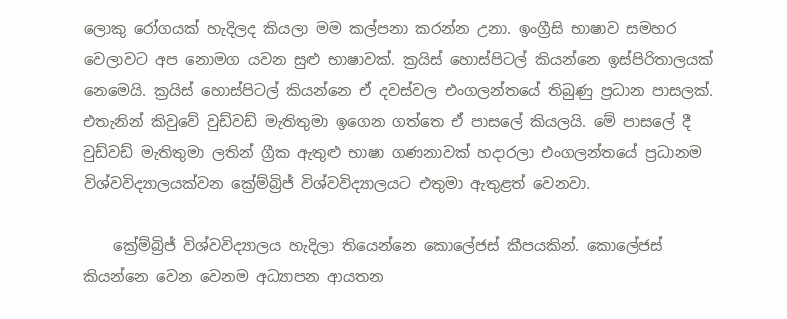ලොකු රෝගයක් හැදිලද කියලා මම කල්පනා කරන්න උනා. ඉංග්‍රීසි භාෂාව සමහර වෙලාවට අප නොමග යවන සුළු භාෂාවක්. ක්‍රයිස් හොස්පිටල් කියන්නෙ ඉස්පිරිතාලයක් නෙමෙයි. ක්‍රයිස් හොස්පිටල් කියන්නෙ ඒ දවස්වල එංගලන්තයේ තිබුණු ප්‍රධාන පාසලක්. එතැනින් කිවුවේ වුඩ්වඩ් මැතිතුමා ඉගෙන ගත්තෙ ඒ පාසලේ කියලයි. මේ පාසලේ දී වුඩ්වඩ් මැතිතුමා ලතින් ග්‍රීක ඇතුළු භාෂා ගණනාවක් හදාරලා එංගලන්තයේ ප්‍රධානම විශ්වවිද්‍යාලයක්වන ක්‍රේම්බ්‍රිජ් විශ්වවිද්‍යාලයට එතුමා ඇතුළත් වෙනවා.

    ක්‍රේම්බ්‍රිජ් විශ්වවිද්‍යාලය හැදිලා තියෙන්නෙ කොලේජස් කීපයකින්. කොලේජස් කියන්නෙ වෙන වෙනම අධ්‍යාපන ආයතන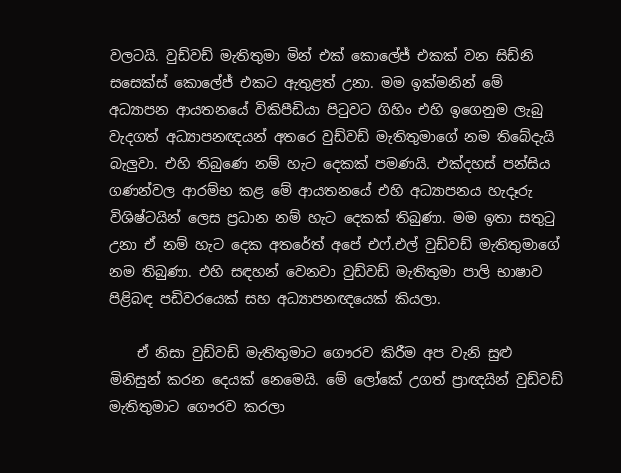වලටයි. වුඩ්වඩ් මැතිතුමා මින් එක් කොලේජ් එකක් වන සිඩ්නි සසෙක්ස් කොලේජ් එකට ඇතුළත් උනා. මම ඉක්මනින් මේ අධ්‍යාපන ආයතනයේ විකිපීඩියා පිටුවට ගිහිං එහි ඉගෙනුම ලැබු වැදගත් අධ්‍යාපනඥයන් අතරෙ වුඩ්වඩ් මැතිතුමාගේ නම තිබේදැයි බැලුවා. එහි තිබුණෙ නම් හැට දෙකක් පමණයි. එක්දහස් පන්සිය ගණන්වල ආරම්භ කළ මේ ආයතනයේ එහි අධ්‍යාපනය හැදෑරු විශිෂ්ටයින් ලෙස ප්‍රධාන නම් හැට දෙකක් තිබුණා. මම ඉතා සතුටු උනා ඒ නම් හැට දෙක අතරේත් අපේ එෆ්.එල් වුඩ්වඩ් මැතිතුමාගේ නම තිබුණා. එහි සඳහන් වෙනවා වුඩ්වඩ් මැතිතුමා පාලි භාෂාව පිළිබඳ පඩිවරයෙක් සහ අධ්‍යාපනඥයෙක් කියලා.

    ඒ නිසා වුඩ්වඩ් මැතිතුමාට ගෞරව කිරීම අප වැනි සුළු මිනිසුන් කරන දෙයක් නෙමෙයි. මේ ලෝකේ උගත් ප්‍රාඥයින් වුඩ්වඩ් මැතිතුමාට ගෞරව කරලා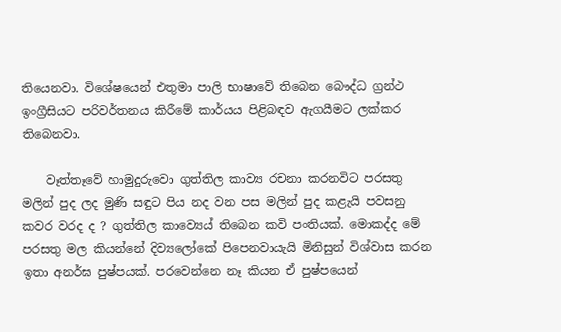තියෙනවා. විශේෂයෙන් එතුමා පාලි භාෂාවේ තිබෙන බෞද්ධ ග්‍රන්ථ ඉංග්‍රීසියට පරිවර්තනය කිරීමේ කාර්යය පිළිබඳව ඇගයීමට ලක්කර තිබෙනවා.

    වෑත්තෑවේ හාමුදුරුවො ගුත්තිල කාව්‍ය රචනා කරනවිට පරසතු මලින් පුද ලද මුණි සඳුට පිය නද වන පස මලින් පුද කළැයි පවසනු කවර වරද ද ? ගුත්තිල කාව්‍යෙය් තිබෙන කවි පංතියක්. මොකද්ද මේ පරසතු මල කියන්නේ දිව්‍යලෝකේ පිපෙනවායැයි මිනිසුන් විශ්වාස කරන ඉතා අනර්ඝ පුෂ්පයක්. පරවෙන්නෙ නෑ කියන ඒ පුෂ්පයෙන්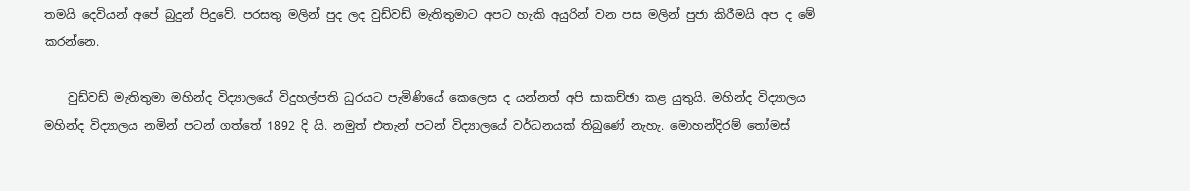තමයි දෙවියන් අපේ බුදුන් පිදුවේ. පරසතු මලින් පුද ලද වුඩ්වඩ් මැතිතුමාට අපට හැකි අයුරින් වන පස මලින් පුජා කිරීමයි අප ද මේ කරන්නෙ.

    වුඩ්වඩ් මැතිතුමා මහින්ද විද්‍යාලයේ විදුහල්පති ධුරයට පැමිණියේ කෙලෙස ද යන්නත් අපි සාකච්ඡා කළ යුතුයි. මහින්ද විද්‍යාලය මහින්ද විද්‍යාලය නමින් පටන් ගත්තේ 1892 දි යි. නමුත් එතැන් පටන් විද්‍යාලයේ වර්ධනයක් තිබුණේ නැහැ. මොහන්දිරම් තෝමස්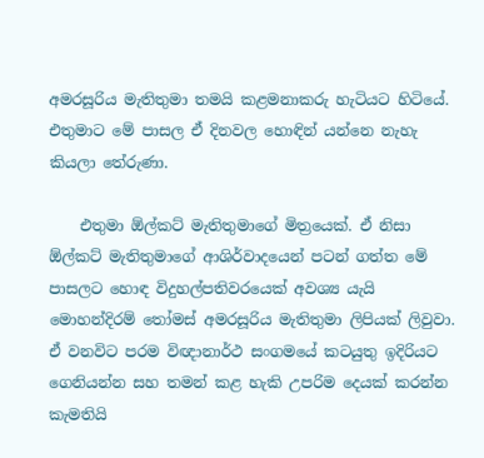අමරසූරිය මැතිතුමා තමයි කළමනාකරු හැටියට හිටියේ. එතුමාට මේ පාසල ඒ දිනවල හොඳින් යන්නෙ නැහැ කියලා තේරුණා.

    එතුමා ඕල්කට් මැතිතුමාගේ මිත්‍රයෙක්. ඒ නිසා ඕල්කට් මැතිතුමාගේ ආශිර්වාදයෙන් පටන් ගත්ත මේ පාසලට හොඳ විදුහල්පතිවරයෙක් අවශ්‍ය යැයි මොහන්දිරම් තෝමස් අමරසූරිය මැතිතුමා ලිපියක් ලිවුවා. ඒ වනවිට පරම විඥානාර්ථ සංගමයේ කටයුතු ඉදිරියට ගෙනියන්න සහ තමන් කළ හැකි උපරිම දෙයක් කරන්න කැමතියි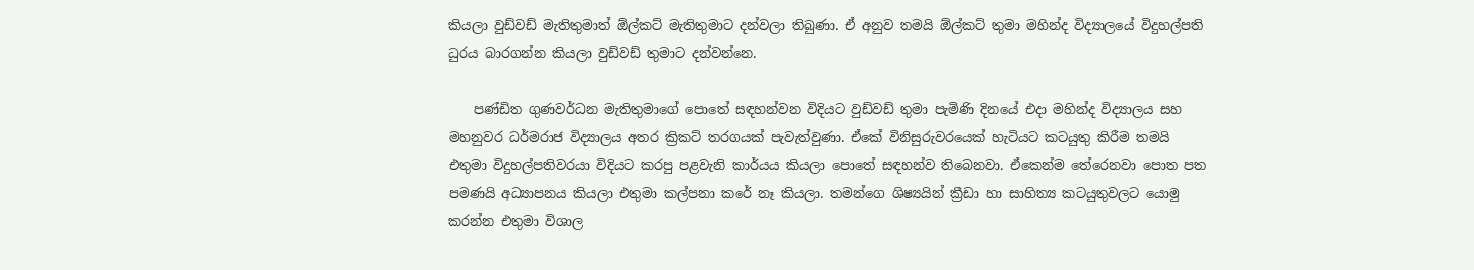කියලා වුඩ්වඩ් මැතිතුමාත් ඕල්කට් මැතිතුමාට දන්වලා තිබුණා. ඒ අනුව තමයි ඕල්කට් තුමා මහින්ද විද්‍යාලයේ විදුහල්පති ධුරය බාරගන්න කියලා වුඩ්වඩ් තුමාට දන්වන්නෙ.

    පණ්ඩිත ගුණවර්ධන මැතිතුමාගේ පොතේ සඳහන්වන විදියට වුඩ්වඩ් තුමා පැමිණි දිනයේ එදා මහින්ද විද්‍යාලය සහ මහනුවර ධර්මරාජ විද්‍යාලය අතර ක්‍රිකට් තරගයක් පැවැත්වුණා. ඒකේ විනිසුරුවරයෙක් හැටියට කටයුතු කිරීම තමයි එතුමා විදුහල්පතිවරයා විදියට කරපු පළවැනි කාර්යය කියලා පොතේ සඳහන්ව තිබෙනවා. ඒකෙන්ම තේරෙනවා පොත පත පමණයි අධ්‍යාපනය කියලා එතුමා කල්පනා කරේ නෑ කියලා. තමන්ගෙ ශිෂ්‍යයින් ක්‍රීඩා හා සාහිත්‍ය කටයුතුවලට යොමු කරන්න එතුමා විශාල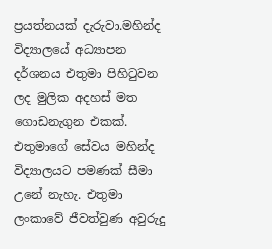ප්‍රයත්නයක් දැරුවා.මහින්ද විද්‍යාලයේ අධ්‍යාපන දර්ශනය එතුමා පිහිටුවන ලද මුලික අදහස් මත ගොඩනැගුන එකක්. එතුමාගේ සේවය මහින්ද විද්‍යාලයට පමණක් සීමා උනේ නැහැ. එතුමා ලංකාවේ ජීවත්වුණ අවුරුදු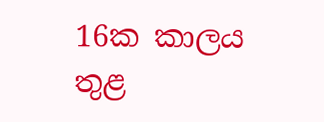16ක කාලය තුළ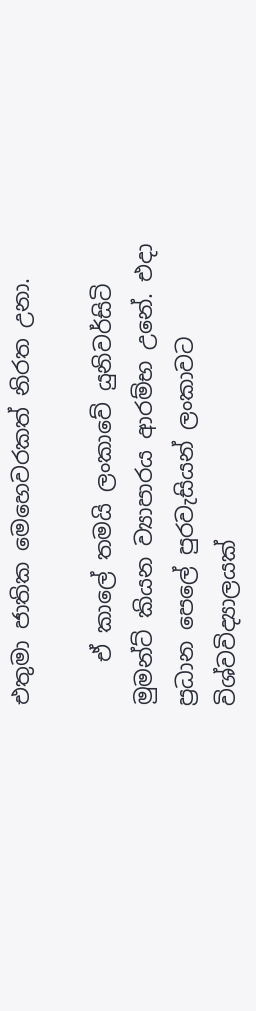එතුමා ජාතික මෙහෙවරකත් නිරත උනා.

    ඒ කාලේ තමයි ලංකාවේ යුනිවර්සිටි මුමන්ට් කියන ව්‍යාපාරය ආරම්භ උනේ. එදා ප්‍රධාන පෙලේ පුරවැසියන් ලංකාවට විශ්වවිද්‍යාලයක්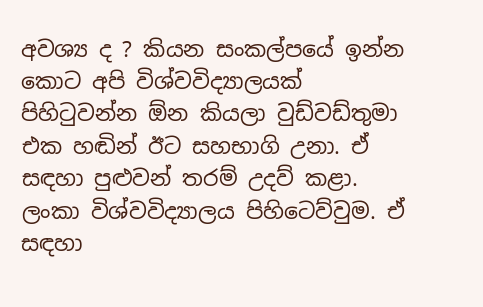අවශ්‍ය ද ? කියන සංකල්පයේ ඉන්න කොට අපි විශ්වවිද්‍යාලයක් පිහිටුවන්න ඕන කියලා වුඩ්වඩ්තුමා එක හඬින් ඊට සහභාගි උනා. ඒ සඳහා පුළුවන් තරම් උදව් කළා. ලංකා විශ්වවිද්‍යාලය පිහිටෙව්වුම. ඒ සඳහා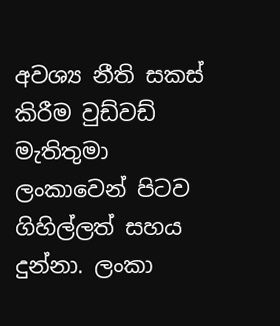අවශ්‍ය නීති සකස් කිරීම වුඩ්වඩ් මැතිතුමා ලංකාවෙන් පිටව ගිහිල්ලත් සහය දුන්නා. ලංකා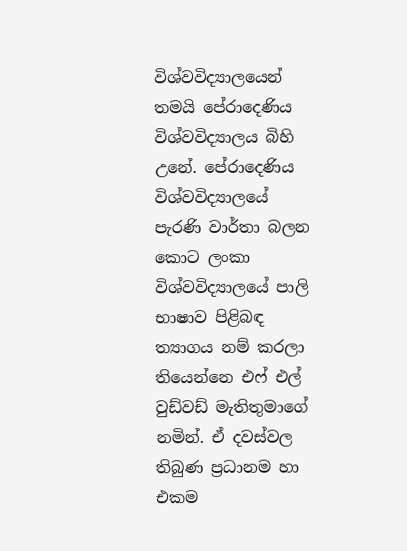විශ්වවිද්‍යාලයෙන් තමයි පේරාදෙණිය විශ්වවිද්‍යාලය බිහි උනේ. පේරාදෙණිය විශ්වවිද්‍යාලයේ පැරණි වාර්තා බලන කොට ලංකා විශ්වවිද්‍යාලයේ පාලි භාෂාව පිළිබඳ ත්‍යාගය නම් කරලා තියෙන්නෙ එෆ් එල් වුඩ්වඩ් මැතිතුමාගේ නමින්. ඒ දවස්වල තිබුණ ප්‍රධානම හා එකම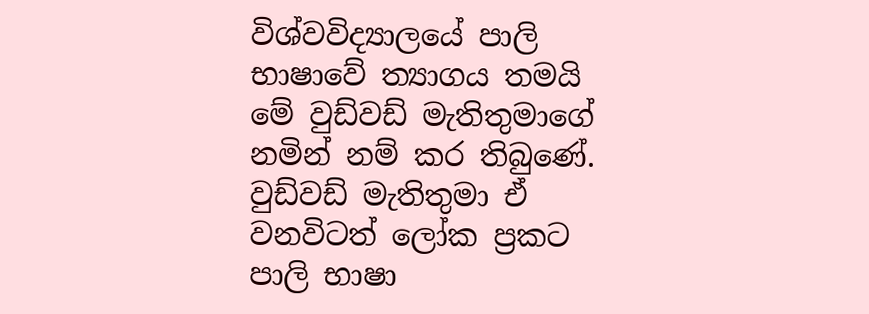විශ්වවිද්‍යාලයේ පාලි භාෂාවේ ත්‍යාගය තමයි මේ වුඩ්වඩ් මැතිතුමාගේ නමින් නම් කර තිබුණේ. වුඩ්වඩ් මැතිතුමා ඒ වනවිටත් ලෝක ප්‍රකට පාලි භාෂා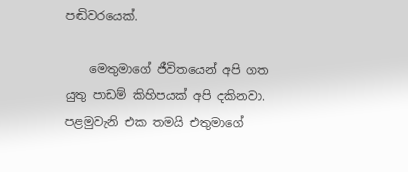පඬිවරයෙක්.

    මෙතුමාගේ ජීවිතයෙන් අපි ගත යුතු පාඩම් කිහිපයක් අපි දකිනවා. පළමුවැනි එක තමයි එතුමාගේ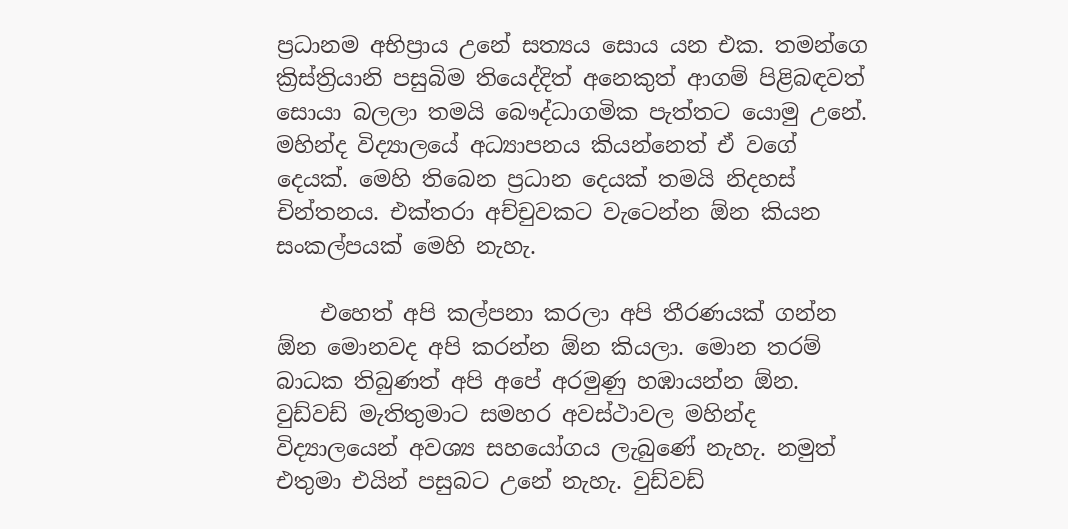ප්‍රධානම අභිප්‍රාය උනේ සත්‍යය සොය යන එක. තමන්ගෙ ක්‍රිස්ත්‍රියානි පසුබිම තියෙද්දිත් අනෙකුත් ආගම් පිළිබඳවත් සොයා බලලා තමයි බෞද්ධාගමික පැත්තට යොමු උනේ. මහින්ද විද්‍යාලයේ අධ්‍යාපනය කියන්නෙත් ඒ වගේ දෙයක්. මෙහි තිබෙන ප්‍රධාන දෙයක් තමයි නිදහස් චින්තනය. එක්තරා අච්චුවකට වැටෙන්න ඕන කියන සංකල්පයක් මෙහි නැහැ.

    එහෙත් අපි කල්පනා කරලා අපි තීරණයක් ගන්න ඕන මොනවද අපි කරන්න ඕන කියලා. මොන තරම් බාධක තිබුණත් අපි අපේ අරමුණු හඹායන්න ඕන. වුඩ්වඩ් මැතිතුමාට සමහර අවස්ථාවල මහින්ද විද්‍යාලයෙන් අවශ්‍ය සහයෝගය ලැබුණේ නැහැ. නමුත් එතුමා එයින් පසුබට උනේ නැහැ. වුඩ්වඩ්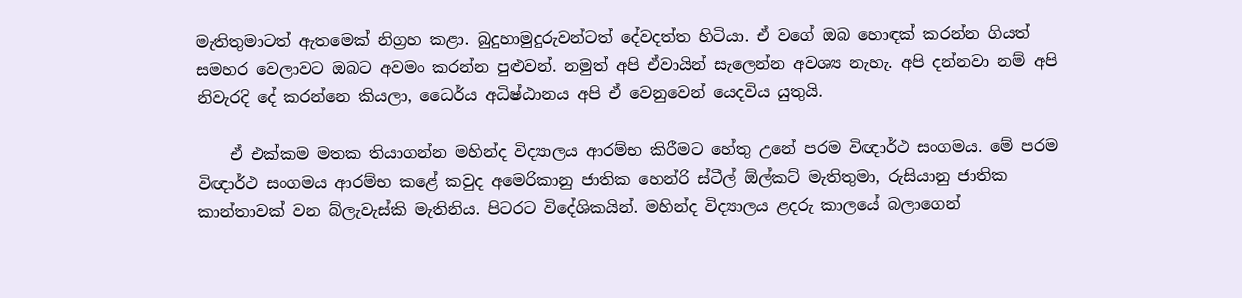මැතිතුමාටත් ඇතමෙක් නිග්‍රහ කළා. බුදුහාමුදුරුවන්ටත් දේවදත්ත හිටියා. ඒ වගේ ඔබ හොඳක් කරන්න ගියත් සමහර වෙලාවට ඔබට අවමං කරන්න පුළුවන්. නමුත් අපි ඒවායින් සැලෙන්න අවශ්‍ය නැහැ. අපි දන්නවා නම් අපි නිවැරදි දේ කරන්නෙ කියලා, ධෛර්ය අධිෂ්ඨානය අපි ඒ වෙනුවෙන් යෙදවිය යුතුයි.

    ඒ එක්කම මතක තියාගන්න මහින්ද විද්‍යාලය ආරම්භ කිරීමට හේතු උනේ පරම විඥාර්ථ සංගමය. මේ පරම විඥාර්ථ සංගමය ආරම්භ කළේ කවුද අමෙරිකානු ජාතික හෙන්රි ස්ටීල් ඕල්කට් මැතිතුමා, රුසියානු ජාතික කාන්තාවක් වන බ්ලැවැස්කි මැතිනිය. පිටරට විදේශිකයින්. මහින්ද විද්‍යාලය ළදරු කාලයේ බලාගෙන්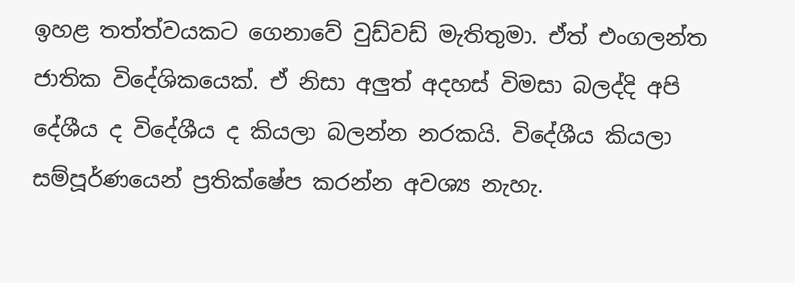ඉහළ තත්ත්වයකට ගෙනාවේ වුඩ්වඩ් මැතිතුමා. ඒත් එංගලන්ත ජාතික විදේශිකයෙක්. ඒ නිසා අලුත් අදහස් විමසා බලද්දි අපි දේශීය ද විදේශීය ද කියලා බලන්න නරකයි. විදේශීය කියලා සම්පූර්ණයෙන් ප්‍රතික්ෂේප කරන්න අවශ්‍ය නැහැ.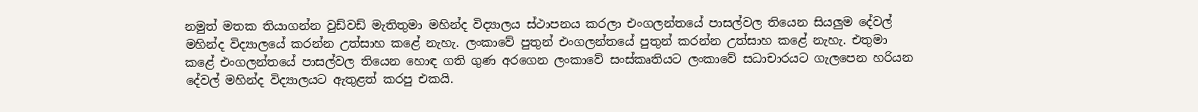නමුත් මතක තියාගන්න වුඩ්වඩ් මැතිතුමා මහින්ද විද්‍යාලය ස්ථාපනය කරලා එංගලන්තයේ පාසල්වල තියෙන සියලුම දේවල් මහින්ද විද්‍යාලයේ කරන්න උත්සාහ කළේ නැහැ. ලංකාවේ පුතුන් එංගලන්තයේ පුතුන් කරන්න උත්සාහ කළේ නැහැ. එතුමා කළේ එංගලන්තයේ පාසල්වල තියෙන හොඳ ගති ගුණ අරගෙන ලංකාවේ සංස්කෘතියට ලංකාවේ සධාචාරයට ගැලපෙන හරියන දේවල් මහින්ද විද්‍යාලයට ඇතුළත් කරපු එකයි.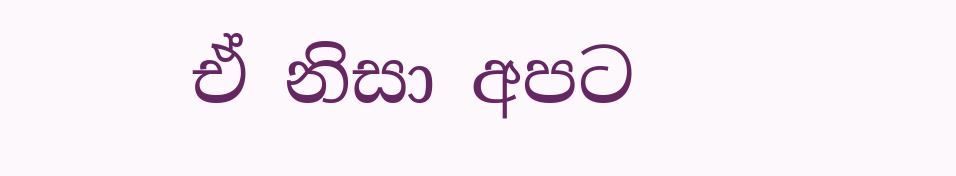ඒ නිසා අපට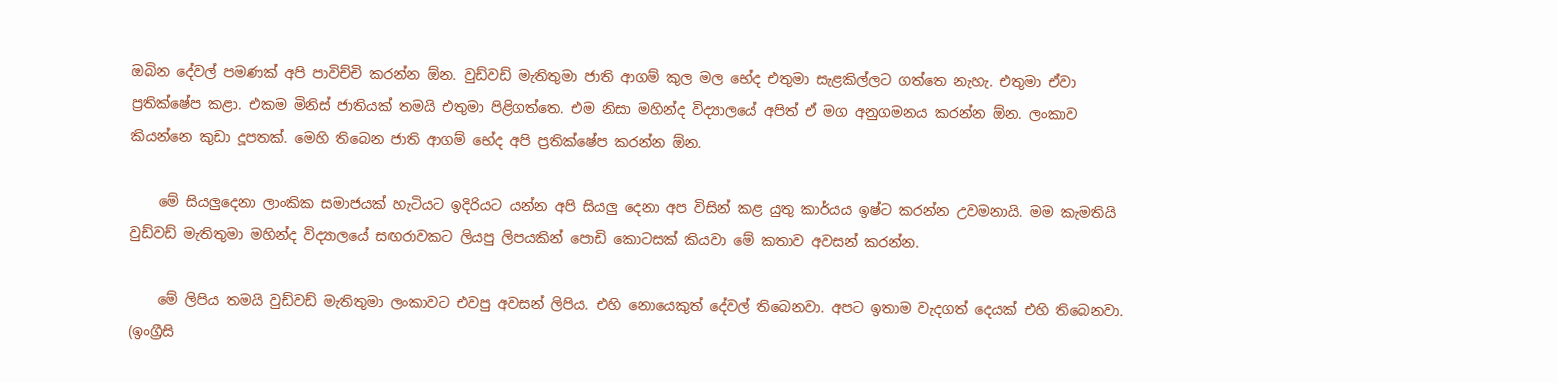ඔබින දේවල් පමණක් අපි පාවිච්චි කරන්න ඕන. වුඩ්වඩ් මැතිතුමා ජාති ආගම් කුල මල භේද එතුමා සැළකිල්ලට ගත්තෙ නැහැ. එතුමා ඒවා ප්‍රතික්ෂේප කළා. එකම මිනිස් ජාතියක් තමයි එතුමා පිළිගත්තෙ. එම නිසා මහින්ද විද්‍යාලයේ අපිත් ඒ මග අනුගමනය කරන්න ඕන. ලංකාව කියන්නෙ කුඩා දූපතක්. මෙහි තිබෙන ජාති ආගම් භේද අපි ප්‍රතික්ෂේප කරන්න ඕන.

    මේ සියලුදෙනා ලාංකික සමාජයක් හැටියට ඉදිරියට යන්න අපි සියලු දෙනා අප විසින් කළ යුතු කාර්යය ඉෂ්ට කරන්න උවමනායි. මම කැමතියි වුඩ්වඩ් මැතිතුමා මහින්ද විද්‍යාලයේ සඟරාවකට ලියපු ලිපයකින් පොඩි කොටසක් කියවා මේ කතාව අවසන් කරන්න.

    මේ ලිපිය තමයි වුඩ්වඩ් මැතිතුමා ලංකාවට එවපු අවසන් ලිපිය. එහි නොයෙකුත් දේවල් තිබෙනවා. අපට ඉතාම වැදගත් දෙයක් එහි තිබෙනවා. (ඉංග්‍රීසි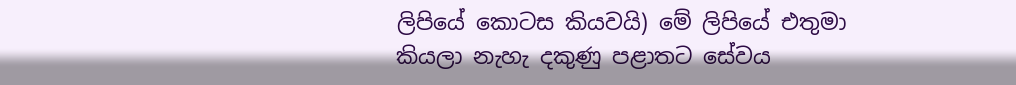ලිපියේ කොටස කියවයි) මේ ලිපියේ එතුමා කියලා නැහැ දකුණු පළාතට සේවය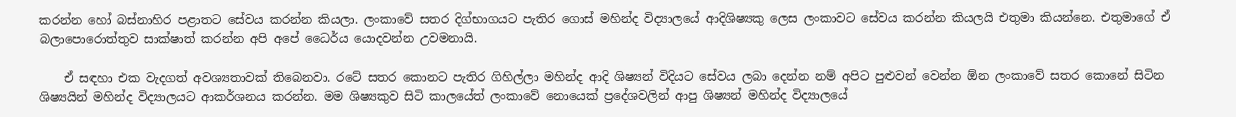කරන්න හෝ බස්නාහිර පළාතට සේවය කරන්න කියලා. ලංකාවේ සතර දිග්භාගයට පැතිර ගොස් මහින්ද විද්‍යාලයේ ආදිශිෂ්‍යකු ලෙස ලංකාවට සේවය කරන්න කියලයි එතුමා කියන්නෙ. එතුමාගේ ඒ බලාපොරොත්තුව සාක්ෂාත් කරන්න අපි අපේ ධෛර්ය යොදවන්න උවමනායි.

    ඒ සඳහා එක වැදගත් අවශ්‍යතාවක් තිබෙනවා. රටේ සතර කොනට පැතිර ගිහිල්ලා මහින්ද ආදි ශිෂ්‍යන් විදියට සේවය ලබා දෙන්න නම් අපිට පුළුවන් වෙන්න ඕන ලංකාවේ සතර කොනේ සිටින ශිෂ්‍යයින් මහින්ද විද්‍යාලයට ආකර්ශනය කරන්න. මම ශිෂ්‍යකුව සිටි කාලයේත් ලංකාවේ නොයෙක් ප්‍රදේශවලින් ආපු ශිෂ්‍යන් මහින්ද විද්‍යාලයේ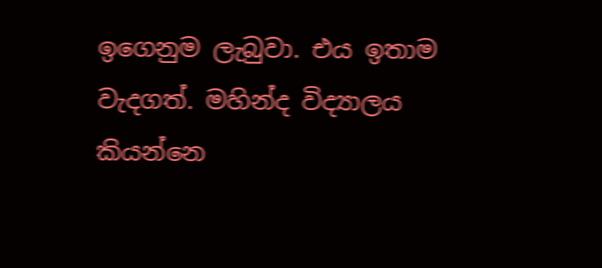ඉගෙනුම ලැබුවා. එය ඉතාම වැදගත්. මහින්ද විද්‍යාලය කියන්නෙ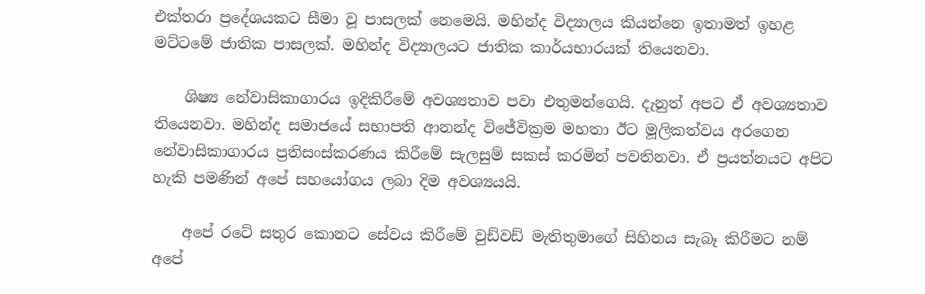එක්තරා ප්‍රදේශයකට සීමා වූ පාසලක් නෙමෙයි. මහින්ද විද්‍යාලය කියන්නෙ ඉතාමත් ඉහළ මට්ටමේ ජාතික පාසලක්. මහින්ද විද්‍යාලයට ජාතික කාර්යභාරයක් තියෙනවා.

    ශිෂ්‍ය නේවාසිකාගාරය ඉදිකිරීමේ අවශ්‍යතාව පවා එතුමන්ගෙයි. දැනුත් අපට ඒ අවශ්‍යතාව තියෙනවා. මහින්ද සමාජයේ සභාපති ආනන්ද විජේවික්‍රම මහතා ඊට මූලිකත්වය අරගෙන නේවාසිකාගාරය ප්‍රතිසංස්කරණය කිරීමේ සැලසුම් සකස් කරමින් පවතිනවා. ඒ ප්‍රයත්නයට අපිට හැකි පමණින් අපේ සහයෝගය ලබා දිම අවශ්‍යයයි.

    අපේ රටේ සතුර කොනට සේවය කිරීමේ වුඩ්වඩ් මැතිතුමාගේ සිහිනය සැබෑ කිරීමට නම් අපේ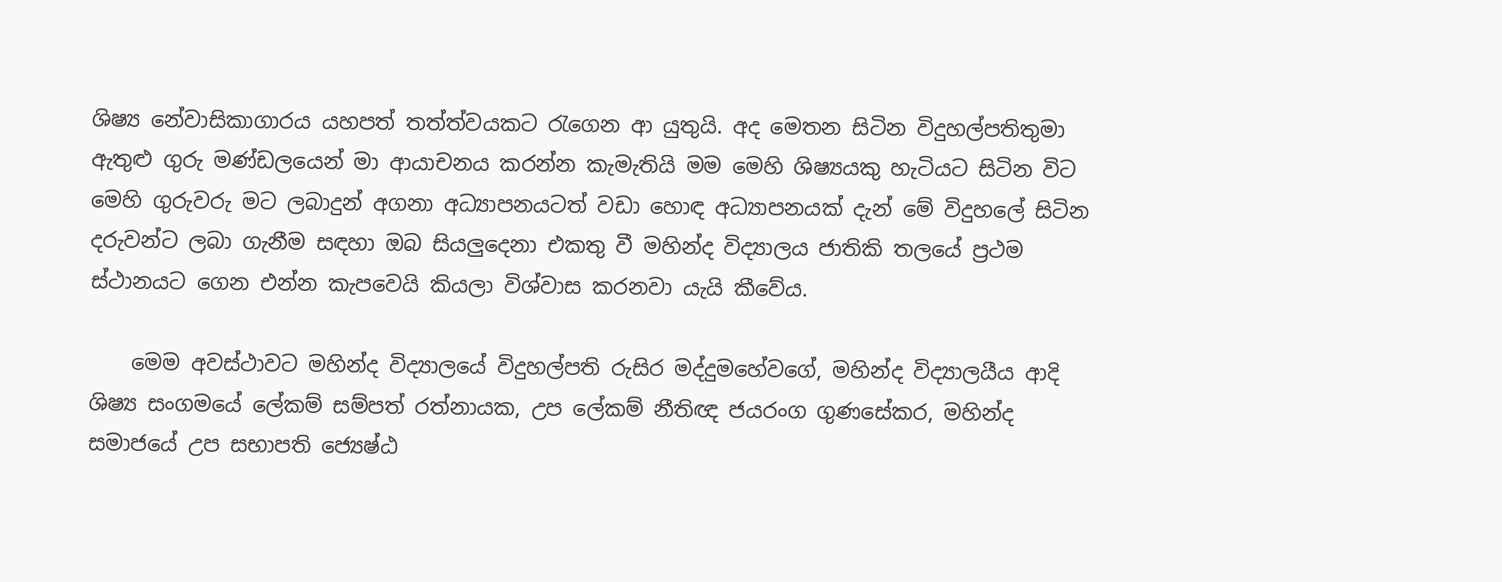ශිෂ්‍ය නේවාසිකාගාරය යහපත් තත්ත්වයකට රැගෙන ආ යුතුයි. අද මෙතන සිටින විදුහල්පතිතුමා ඇතුළු ගුරු මණ්ඩලයෙන් මා ආයාචනය කරන්න කැමැතියි මම මෙහි ශිෂ්‍යයකු හැටියට සිටින විට මෙහි ගුරුවරු මට ලබාදුන් අගනා අධ්‍යාපනයටත් වඩා හොඳ අධ්‍යාපනයක් දැන් මේ විදුහලේ සිටින දරුවන්ට ලබා ගැනීම සඳහා ඔබ සියලුදෙනා එකතු වී මහින්ද විද්‍යාලය ජාතිකි තලයේ ප්‍රථම ස්ථානයට ගෙන එන්න කැපවෙයි කියලා විශ්වාස කරනවා යැයි කීවේය.

    මෙම අවස්ථාවට මහින්ද විද්‍යාලයේ විදුහල්පති රුසිර මද්දුමහේවගේ, මහින්ද විද්‍යාලයීය ආදි ශිෂ්‍ය සංගමයේ ලේකම් සම්පත් රත්නායක, උප ලේකම් නීතිඥ ජයරංග ගුණසේකර, මහින්ද සමාජයේ උප සභාපති ජ්‍යෙෂ්ඨ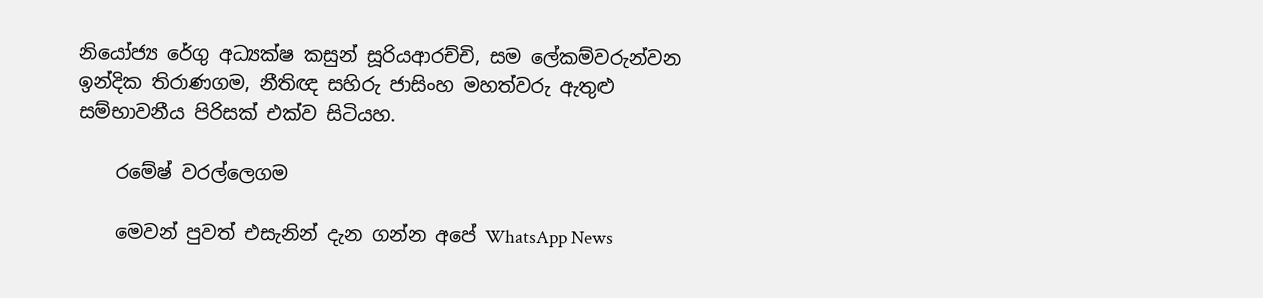නියෝජ්‍ය රේගු අධ්‍යක්ෂ කසුන් සූරියආරච්චි, සම ලේකම්වරුන්වන ඉන්දික තිරාණගම, නීතිඥ සහිරු ජාසිංහ මහත්වරු ඇතුළු සම්භාවනීය පිරිසක් එක්ව සිටියහ.

    රමේෂ් වරල්ලෙගම

    මෙවන් පුවත් එසැනින් දැන ගන්න අපේ WhatsApp News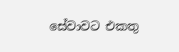සේවාවට එකතු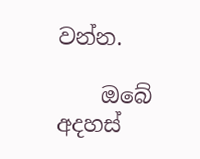වන්න.

    ඔබේ අදහස්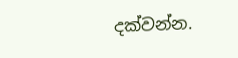දක්වන්න.